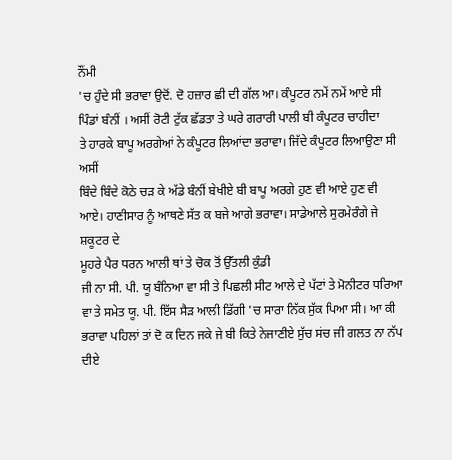ਨੌਂਮੀ
'ਚ ਹੁੰਦੇ ਸੀ ਭਰਾਵਾ ਉਦੋਂ. ਦੋ ਹਜ਼ਾਰ ਛੀ ਦੀ ਗੱਲ ਆ। ਕੰਪੂਟਰ ਨਮੇਂ ਨਮੇਂ ਆਏ ਸੀ
ਪਿੰਡਾਂ ਬੰਨੀਂ । ਅਸੀਂ ਰੋਟੀ ਟੁੱਕ ਛੱਡਤਾ ਤੇ ਘਰੇ ਗਰਾਰੀ ਪਾਲੀ ਬੀ ਕੰਪੂਟਰ ਚਾਹੀਦਾ
ਤੇ ਹਾਰਕੇ ਬਾਪੂ ਅਰਗੇਆਂ ਨੇ ਕੰਪੂਟਰ ਲਿਆਂਦਾ ਭਰਾਵਾ। ਜਿੱਦੇ ਕੰਪੂਟਰ ਲਿਆਉਣਾ ਸੀ ਅਸੀਂ
ਬਿੰਦੇ ਬਿੰਦੇ ਕੋਠੇ ਚੜ ਕੇ ਅੱਡੇ ਬੰਨੀਂ ਬੇਖੀਏ ਬੀ ਬਾਪੂ ਅਰਗੇ ਹੁਣ ਵੀ ਆਏ ਹੁਣ ਵੀ
ਆਏ। ਹਾਣੀਸਾਰ ਨੂੰ ਆਥਣੇ ਸੱਤ ਕ ਬਜੇ ਆਗੇ ਭਰਾਵਾ। ਸਾਡੇਆਲੇ ਸੁਰਮੇਰੰਗੇ ਜੇ ਸ਼ਕੂਟਰ ਦੇ
ਮੂਹਰੇ ਪੈਰ ਧਰਨ ਆਲੀ ਥਾਂ ਤੇ ਚੋਕ ਤੋਂ ਉੱਤਲੀ ਕੁੰਡੀ
ਜੀ ਨਾ ਸੀ. ਪੀ. ਯੂ ਬੰਨਿਆ ਵਾ ਸੀ ਤੇ ਪਿਛਲੀ ਸੀਟ ਆਲੇ ਦੇ ਪੱਟਾਂ ਤੇ ਮੋਨੀਟਰ ਧਰਿਆ
ਵਾ ਤੇ ਸਮੇਤ ਯੂ. ਪੀ. ਇੱਸ ਸੈੜ ਆਲੀ ਡਿੱਗੀ 'ਚ ਸਾਰਾ ਨਿੱਕ ਸੁੱਕ ਪਿਆ ਸੀ। ਆ ਕੀ
ਭਰਾਵਾ ਪਹਿਲਾਂ ਤਾਂ ਦੋ ਕ ਦਿਨ ਜਕੇ ਜੇ ਬੀ ਕਿਤੇ ਨੇਜਾਣੀਏ ਸੁੱਚ ਸਂਚ ਜੀ ਗਲਤ ਨਾ ਨੱਪ
ਦੀਏ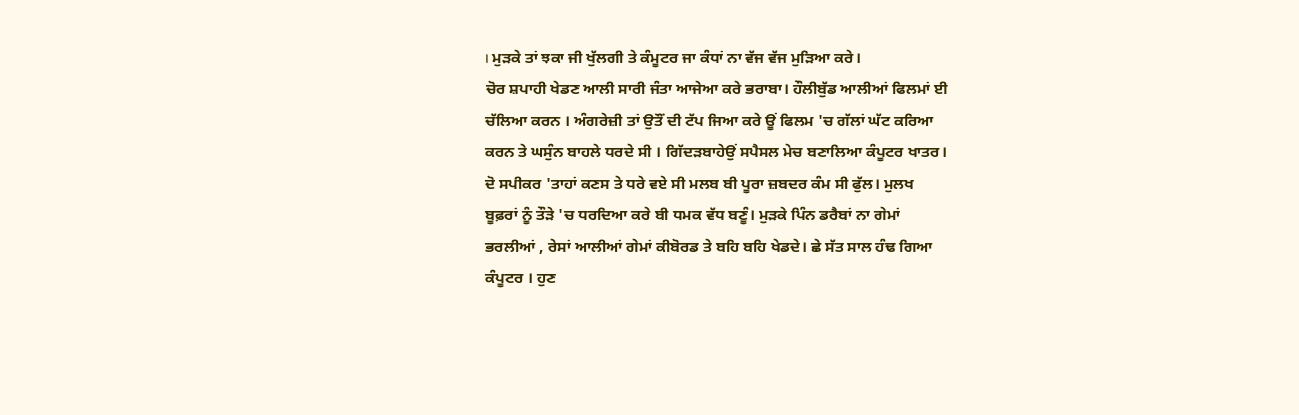। ਮੁੜਕੇ ਤਾਂ ਝਕਾ ਜੀ ਖੁੱਲਗੀ ਤੇ ਕੰਮੂਟਰ ਜਾ ਕੰਧਾਂ ਨਾ ਵੱਜ ਵੱਜ ਮੁੜਿਆ ਕਰੇ।
ਚੋਰ ਸ਼ਪਾਹੀ ਖੇਡਣ ਆਲੀ ਸਾਰੀ ਜੰਤਾ ਆਜੇਆ ਕਰੇ ਭਰਾਬਾ। ਹੌਲੀਬੁੱਡ ਆਲੀਆਂ ਫਿਲਮਾਂ ਈ
ਚੱਲਿਆ ਕਰਨ । ਅੰਗਰੇਜ਼ੀ ਤਾਂ ਉਤੌਂ ਦੀ ਟੱਪ ਜਿਆ ਕਰੇ ਊਂ ਫਿਲਮ 'ਚ ਗੱਲਾਂ ਘੱਟ ਕਰਿਆ
ਕਰਨ ਤੇ ਘਸੁੰਨ ਬਾਹਲੇ ਧਰਦੇ ਸੀ । ਗਿੱਦੜਬਾਹੇਉਂ ਸਪੈਸਲ ਮੇਚ ਬਣਾਲਿਆ ਕੰਪੂਟਰ ਖਾਤਰ।
ਦੋ ਸਪੀਕਰ 'ਤਾਹਾਂ ਕਣਸ ਤੇ ਧਰੇ ਵਏ ਸੀ ਮਲਬ ਬੀ ਪੂਰਾ ਜ਼ਬਦਰ ਕੰਮ ਸੀ ਫੁੱਲ। ਮੁਲਖ
ਬੂਫ਼ਰਾਂ ਨੂੰ ਤੌੜੇ 'ਚ ਧਰਦਿਆ ਕਰੇ ਬੀ ਧਮਕ ਵੱਧ ਬਣੂੰ। ਮੁੜਕੇ ਪਿੰਨ ਡਰੈਬਾਂ ਨਾ ਗੇਮਾਂ
ਭਰਲੀਆਂ , ਰੇਸਾਂ ਆਲੀਆਂ ਗੇਮਾਂ ਕੀਬੋਰਡ ਤੇ ਬਹਿ ਬਹਿ ਖੇਡਦੇ। ਛੇ ਸੱਤ ਸਾਲ ਹੰਢ ਗਿਆ
ਕੰਪੂਟਰ । ਹੁਣ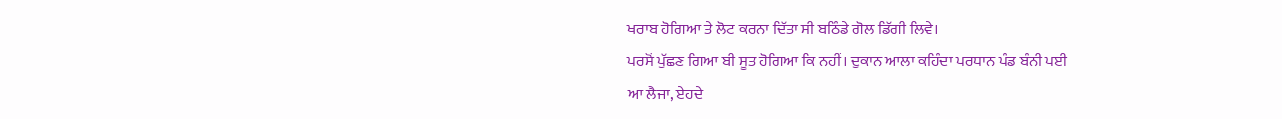ਖਰਾਬ ਹੋਗਿਆ ਤੇ ਲੋਟ ਕਰਨਾ ਦਿੱਤਾ ਸੀ ਬਠਿੰਡੇ ਗੋਲ ਡਿੱਗੀ ਲਿਵੇ।
ਪਰਸੋਂ ਪੁੱਛਣ ਗਿਆ ਬੀ ਸੂਤ ਹੋਗਿਆ ਕਿ ਨਹੀਂ। ਦੁਕਾਨ ਆਲਾ ਕਹਿੰਦਾ ਪਰਧਾਨ ਪੰਡ ਬੰਨੀ ਪਈ
ਆ ਲੈਜਾ, ਏਹਦੇ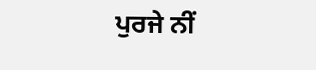ਪੁਰਜੇ ਨੀਂ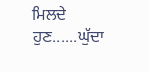ਮਿਲਦੇ ਹੁਣ......ਘੁੱਦਾ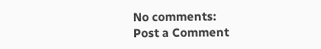No comments:
Post a Comment